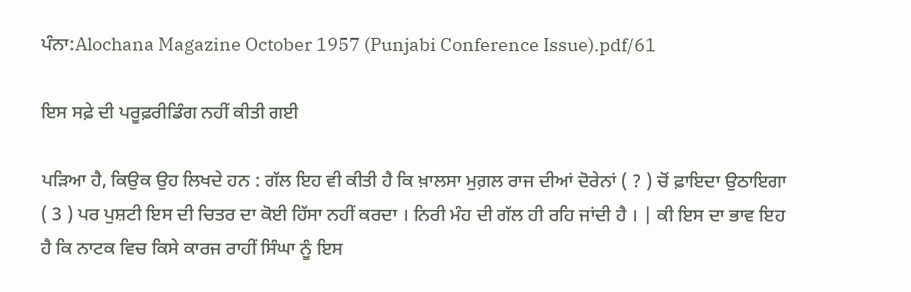ਪੰਨਾ:Alochana Magazine October 1957 (Punjabi Conference Issue).pdf/61

ਇਸ ਸਫ਼ੇ ਦੀ ਪਰੂਫ਼ਰੀਡਿੰਗ ਨਹੀਂ ਕੀਤੀ ਗਈ

ਪੜਿਆ ਹੈ, ਕਿਉਕ ਉਹ ਲਿਖਦੇ ਹਨ : ਗੱਲ ਇਹ ਵੀ ਕੀਤੀ ਹੈ ਕਿ ਖ਼ਾਲਸਾ ਮੁਗ਼ਲ ਰਾਜ ਦੀਆਂ ਦੋਰੇਨਾਂ ( ? ) ਚੋਂ ਫ਼ਾਇਦਾ ਉਠਾਇਗਾ ( 3 ) ਪਰ ਪੁਸ਼ਟੀ ਇਸ ਦੀ ਚਿਤਰ ਦਾ ਕੋਈ ਹਿੱਸਾ ਨਹੀਂ ਕਰਦਾ । ਨਿਰੀ ਮੰਹ ਦੀ ਗੱਲ ਹੀ ਰਹਿ ਜਾਂਦੀ ਹੈ । | ਕੀ ਇਸ ਦਾ ਭਾਵ ਇਹ ਹੈ ਕਿ ਨਾਟਕ ਵਿਚ ਕਿਸੇ ਕਾਰਜ ਰਾਹੀਂ ਸਿੰਘਾ ਨੂੰ ਇਸ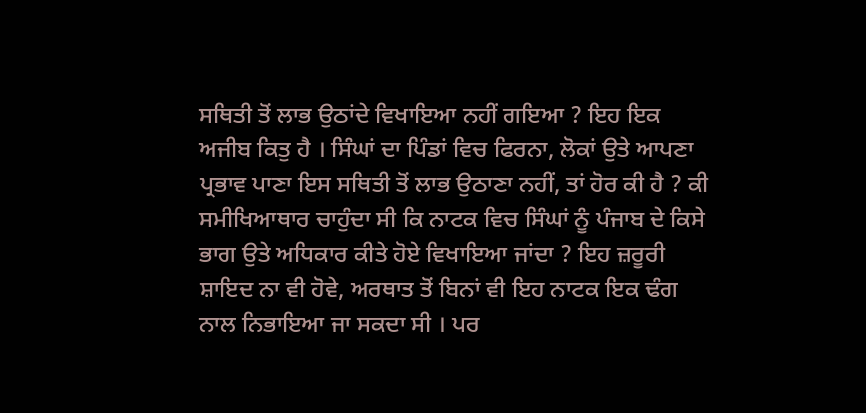ਸਥਿਤੀ ਤੋਂ ਲਾਭ ਉਠਾਂਦੇ ਵਿਖਾਇਆ ਨਹੀਂ ਗਇਆ ? ਇਹ ਇਕ ਅਜੀਬ ਕਿਤੁ ਹੈ । ਸਿੰਘਾਂ ਦਾ ਪਿੰਡਾਂ ਵਿਚ ਫਿਰਨਾ, ਲੋਕਾਂ ਉਤੇ ਆਪਣਾ ਪ੍ਰਭਾਵ ਪਾਣਾ ਇਸ ਸਥਿਤੀ ਤੋਂ ਲਾਭ ਉਠਾਣਾ ਨਹੀਂ, ਤਾਂ ਹੋਰ ਕੀ ਹੈ ? ਕੀ ਸਮੀਖਿਆਥਾਰ ਚਾਹੁੰਦਾ ਸੀ ਕਿ ਨਾਟਕ ਵਿਚ ਸਿੰਘਾਂ ਨੂੰ ਪੰਜਾਬ ਦੇ ਕਿਸੇ ਭਾਗ ਉਤੇ ਅਧਿਕਾਰ ਕੀਤੇ ਹੋਏ ਵਿਖਾਇਆ ਜਾਂਦਾ ? ਇਹ ਜ਼ਰੂਰੀ ਸ਼ਾਇਦ ਨਾ ਵੀ ਹੋਵੇ, ਅਰਥਾਤ ਤੋਂ ਬਿਨਾਂ ਵੀ ਇਹ ਨਾਟਕ ਇਕ ਢੰਗ ਨਾਲ ਨਿਭਾਇਆ ਜਾ ਸਕਦਾ ਸੀ । ਪਰ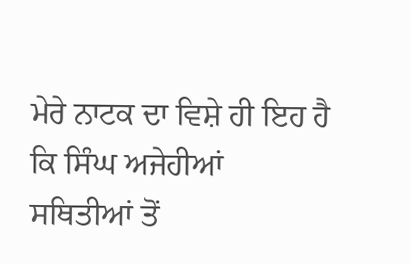ਮੇਰੇ ਨਾਟਕ ਦਾ ਵਿਸ਼ੇ ਹੀ ਇਹ ਹੈ ਕਿ ਸਿੰਘ ਅਜੇਹੀਆਂ ਸਥਿਤੀਆਂ ਤੋਂ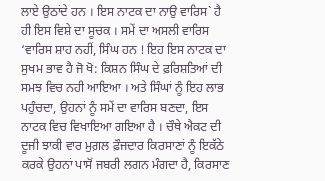ਲਾਏ ਉਠਾਂਦੇ ਹਨ । ਇਸ ਨਾਟਕ ਦਾ ਨਾਉ ਵਾਰਿਸ` ਹੈ ਹੀ ਇਸ ਵਿਸ਼ੇ ਦਾ ਸੂਚਕ । ਸਮੇਂ ਦਾ ਅਸਲੀ ਵਾਰਿਸ ‘ਵਾਰਿਸ ਸ਼ਾਹ ਨਹੀਂ, ਸਿੰਘ ਹਨ ! ਇਹ ਇਸ ਨਾਟਕ ਦਾ ਸੁਖਮ ਭਾਵ ਹੈ ਜੋ ਖੋ: ਕਿਸ਼ਨ ਸਿੰਘ ਦੇ ਫ਼ਰਿਸ਼ਤਿਆਂ ਦੀ ਸਮਝ ਵਿਚ ਨਹੀ ਆਇਆ । ਅਤੇ ਸਿੰਘਾਂ ਨੂੰ ਇਹ ਲਾਭ ਪਹੁੰਚਦਾ, ਉਹਨਾਂ ਨੂੰ ਸਮੇਂ ਦਾ ਵਾਰਿਸ ਬਣਦਾ, ਇਸ ਨਾਟਕ ਵਿਚ ਵਿਖਾਇਆ ਗਇਆ ਹੈ । ਚੌਥੇ ਐਕਟ ਦੀ ਦੂਜੀ ਝਾਕੀ ਵਾਰ ਮੁਗ਼ਲ ਫ਼ੌਜਦਾਰ ਕਿਰਸਾਣਾਂ ਨੂੰ ਇਕੱਠੇ ਕਰਕੇ ਉਹਨਾਂ ਪਾਸੋਂ ਜਬਰੀ ਲਗਨ ਮੰਗਦਾ ਹੈ, ਕਿਰਸਾਣ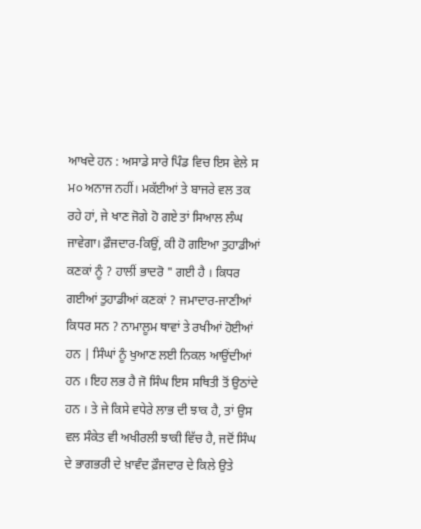ਆਖਦੇ ਹਨ : ਅਸਾਡੇ ਸਾਰੇ ਪਿੰਡ ਵਿਚ ਇਸ ਵੇਲੇ ਸ ਮ੦ ਅਨਾਜ ਨਹੀਂ। ਮਕੱਈਆਂ ਤੇ ਬਾਜਰੇ ਵਲ ਤਕ ਰਹੇ ਹਾਂ, ਜੇ ਖਾਣ ਜੋਗੇ ਹੋ ਗਏ ਤਾਂ ਸਿਆਲ ਲੰਘ ਜਾਵੇਗਾ। ਫ਼ੌਜਦਾਰ-ਕਿਉਂ, ਕੀ ਹੋ ਗਇਆ ਤੁਹਾਡੀਆਂ ਕਣਕਾਂ ਨੂੰ ? ਹਾਲੀਂ ਭਾਦਰੋ " ਗਈ ਹੈ । ਕਿਧਰ ਗਈਆਂ ਤੁਹਾਡੀਆਂ ਕਣਕਾਂ ? ਜਮਾਦਾਰ-ਜਾਣੀਆਂ ਕਿਧਰ ਸਨ ? ਨਾਮਾਲੂਮ ਥਾਵਾਂ ਤੇ ਰਖੀਆਂ ਹੋਈਆਂ ਹਨ | ਸਿੰਘਾਂ ਨੂੰ ਖੁਆਣ ਲਈ ਨਿਕਲ ਆਉਂਦੀਆਂ ਹਨ । ਇਹ ਲਭ ਹੈ ਜੋ ਸਿੰਘ ਇਸ ਸਥਿਤੀ ਤੋਂ ਉਠਾਂਦੇ ਹਨ । ਤੇ ਜੇ ਕਿਸੇ ਵਧੇਰੇ ਲਾਭ ਦੀ ਝਾਕ ਹੈ, ਤਾਂ ਉਸ ਵਲ ਸੰਕੇਤ ਵੀ ਅਖੀਰਲੀ ਝਾਕੀ ਵਿੱਚ ਹੈ, ਜਦੋਂ ਸਿੰਘ ਦੇ ਭਾਗਭਰੀ ਦੇ ਖ਼ਾਵੰਦ ਫ਼ੌਜਦਾਰ ਦੇ ਕਿਲੇ ਉਤੇ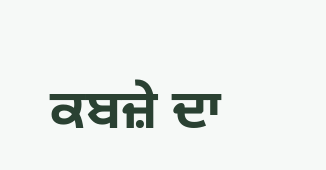ਕਬਜ਼ੇ ਦਾ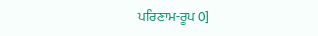ਪਰਿਣਾਮ-ਰੂਪ 0]